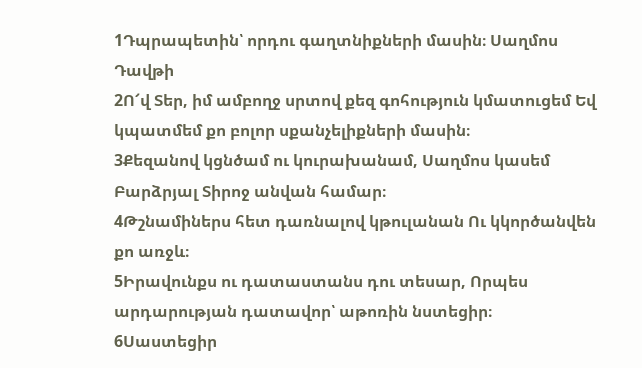1Դպրապետին՝ որդու գաղտնիքների մասին։ Սաղմոս Դավթի
2Ո՜վ Տեր, իմ ամբողջ սրտով քեզ գոհություն կմատուցեմ Եվ կպատմեմ քո բոլոր սքանչելիքների մասին։
3Քեզանով կցնծամ ու կուրախանամ, Սաղմոս կասեմ Բարձրյալ Տիրոջ անվան համար։
4Թշնամիներս հետ դառնալով կթուլանան Ու կկործանվեն քո առջև։
5Իրավունքս ու դատաստանս դու տեսար, Որպես արդարության դատավոր՝ աթոռին նստեցիր։
6Սաստեցիր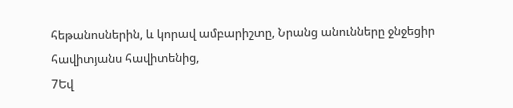հեթանոսներին, և կորավ ամբարիշտը, Նրանց անունները ջնջեցիր հավիտյանս հավիտենից,
7Եվ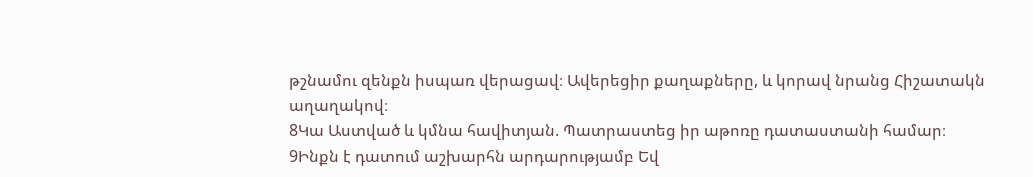թշնամու զենքն իսպառ վերացավ։ Ավերեցիր քաղաքները, և կորավ նրանց Հիշատակն աղաղակով։
8Կա Աստված և կմնա հավիտյան. Պատրաստեց իր աթոռը դատաստանի համար։
9Ինքն է դատում աշխարհն արդարությամբ Եվ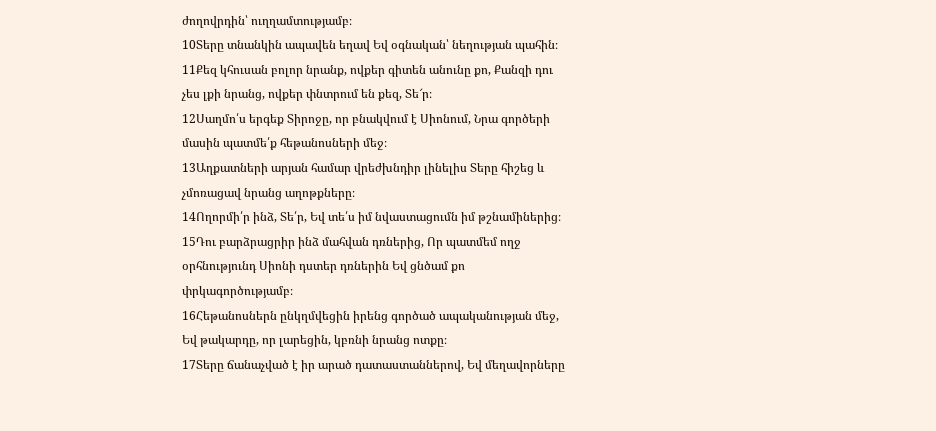ժողովրդին՝ ուղղամտությամբ։
10Տերը տնանկին ապավեն եղավ Եվ օգնական՝ նեղության պահին։
11Քեզ կհուսան բոլոր նրանք, ովքեր գիտեն անունը քո, Քանզի դու չես լքի նրանց, ովքեր փնտրում են քեզ, Տե՜ր։
12Սաղմո՛ս երգեք Տիրոջը, որ բնակվում է Սիոնում, Նրա գործերի մասին պատմե՛ք հեթանոսների մեջ։
13Աղքատների արյան համար վրեժխնդիր լինելիս Տերը հիշեց և չմոռացավ նրանց աղոթքները։
14Ողորմի՛ր ինձ, Տե՛ր, Եվ տե՛ս իմ նվաստացումն իմ թշնամիներից։
15Դու բարձրացրիր ինձ մահվան դռներից, Որ պատմեմ ողջ օրհնությունդ Սիոնի դստեր դռներին Եվ ցնծամ քո փրկագործությամբ։
16Հեթանոսներն ընկղմվեցին իրենց գործած ապականության մեջ, Եվ թակարդը, որ լարեցին, կբռնի նրանց ոտքը։
17Տերը ճանաչված է իր արած դատաստաններով, Եվ մեղավորները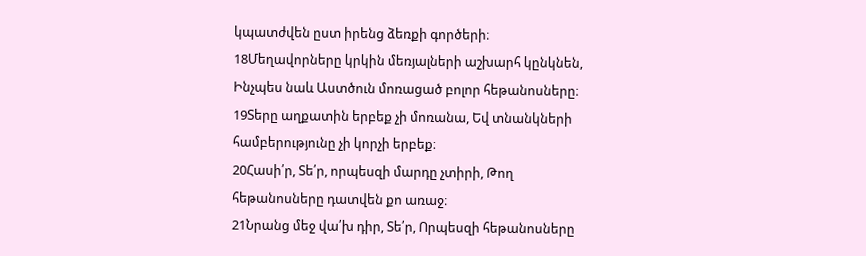կպատժվեն ըստ իրենց ձեռքի գործերի։
18Մեղավորները կրկին մեռյալների աշխարհ կընկնեն, Ինչպես նաև Աստծուն մոռացած բոլոր հեթանոսները։
19Տերը աղքատին երբեք չի մոռանա, Եվ տնանկների համբերությունը չի կորչի երբեք։
20Հասի՛ր, Տե՛ր, որպեսզի մարդը չտիրի, Թող հեթանոսները դատվեն քո առաջ։
21Նրանց մեջ վա՛խ դիր, Տե՛ր, Որպեսզի հեթանոսները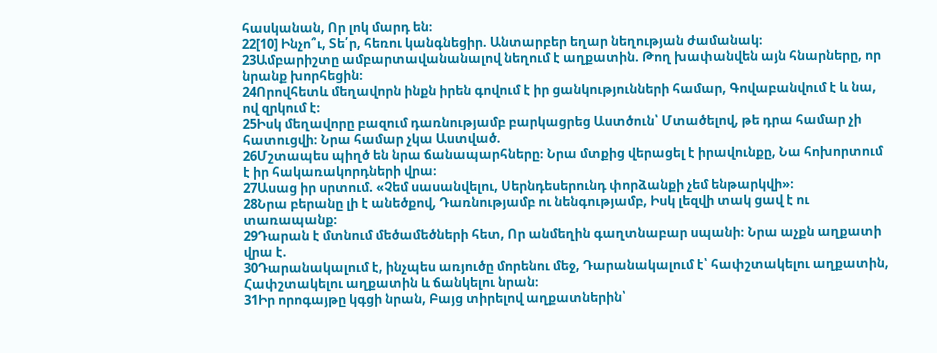հասկանան, Որ լոկ մարդ են։
22[10] Ինչո՞ւ, Տե՛ր, հեռու կանգնեցիր. Անտարբեր եղար նեղության ժամանակ։
23Ամբարիշտը ամբարտավանանալով նեղում է աղքատին. Թող խափանվեն այն հնարները, որ նրանք խորհեցին։
24Որովհետև մեղավորն ինքն իրեն գովում է իր ցանկությունների համար, Գովաբանվում է և նա, ով զրկում է։
25Իսկ մեղավորը բազում դառնությամբ բարկացրեց Աստծուն՝ Մտածելով, թե դրա համար չի հատուցվի։ Նրա համար չկա Աստված.
26Մշտապես պիղծ են նրա ճանապարհները։ Նրա մտքից վերացել է իրավունքը, Նա հոխորտում է իր հակառակորդների վրա։
27Ասաց իր սրտում. «Չեմ սասանվելու, Սերնդեսերունդ փորձանքի չեմ ենթարկվի»։
28Նրա բերանը լի է անեծքով, Դառնությամբ ու նենգությամբ, Իսկ լեզվի տակ ցավ է ու տառապանք։
29Դարան է մտնում մեծամեծների հետ, Որ անմեղին գաղտնաբար սպանի։ Նրա աչքն աղքատի վրա է.
30Դարանակալում է, ինչպես առյուծը մորենու մեջ, Դարանակալում է՝ հափշտակելու աղքատին, Հափշտակելու աղքատին և ճանկելու նրան։
31Իր որոգայթը կգցի նրան, Բայց տիրելով աղքատներին՝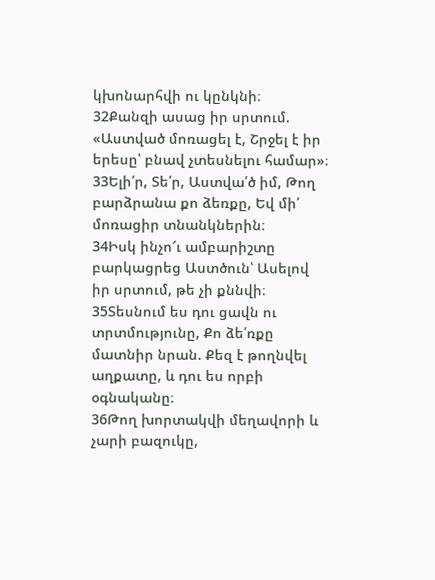կխոնարհվի ու կընկնի։
32Քանզի ասաց իր սրտում. «Աստված մոռացել է, Շրջել է իր երեսը՝ բնավ չտեսնելու համար»։
33Ելի՛ր, Տե՛ր, Աստվա՛ծ իմ, Թող բարձրանա քո ձեռքը, Եվ մի՛ մոռացիր տնանկներին։
34Իսկ ինչո՜ւ ամբարիշտը բարկացրեց Աստծուն՝ Ասելով իր սրտում, թե չի քննվի։
35Տեսնում ես դու ցավն ու տրտմությունը, Քո ձե՛ռքը մատնիր նրան. Քեզ է թողնվել աղքատը, և դու ես որբի օգնականը։
36Թող խորտակվի մեղավորի և չարի բազուկը,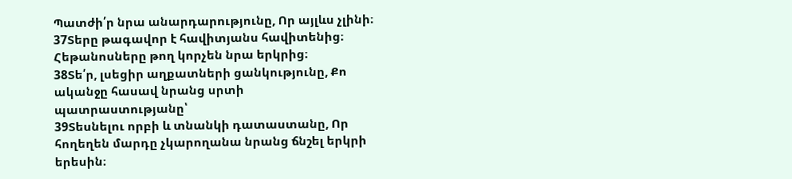Պատժի՛ր նրա անարդարությունը, Որ այլևս չլինի։
37Տերը թագավոր է հավիտյանս հավիտենից։ Հեթանոսները թող կորչեն նրա երկրից։
38Տե՛ր, լսեցիր աղքատների ցանկությունը, Քո ականջը հասավ նրանց սրտի պատրաստությանը՝
39Տեսնելու որբի և տնանկի դատաստանը, Որ հողեղեն մարդը չկարողանա նրանց ճնշել երկրի երեսին։